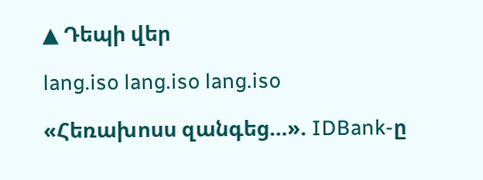▲ Դեպի վեր

lang.iso lang.iso lang.iso

«Հեռախոսս զանգեց…». IDBank-ը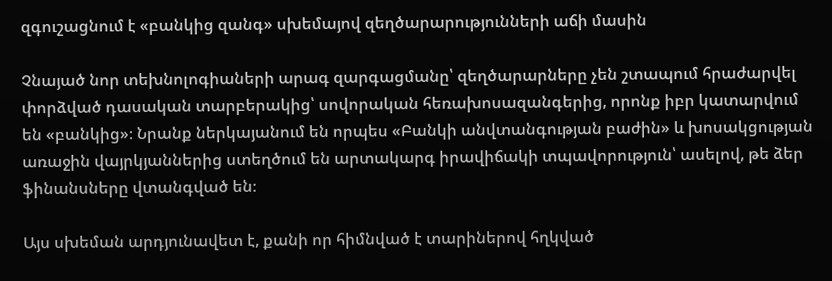զգուշացնում է «բանկից զանգ» սխեմայով զեղծարարությունների աճի մասին

Չնայած նոր տեխնոլոգիաների արագ զարգացմանը՝ զեղծարարները չեն շտապում հրաժարվել փորձված դասական տարբերակից՝ սովորական հեռախոսազանգերից, որոնք իբր կատարվում են «բանկից»։ Նրանք ներկայանում են որպես «Բանկի անվտանգության բաժին» և խոսակցության առաջին վայրկյաններից ստեղծում են արտակարգ իրավիճակի տպավորություն՝ ասելով, թե ձեր ֆինանսները վտանգված են։

Այս սխեման արդյունավետ է, քանի որ հիմնված է տարիներով հղկված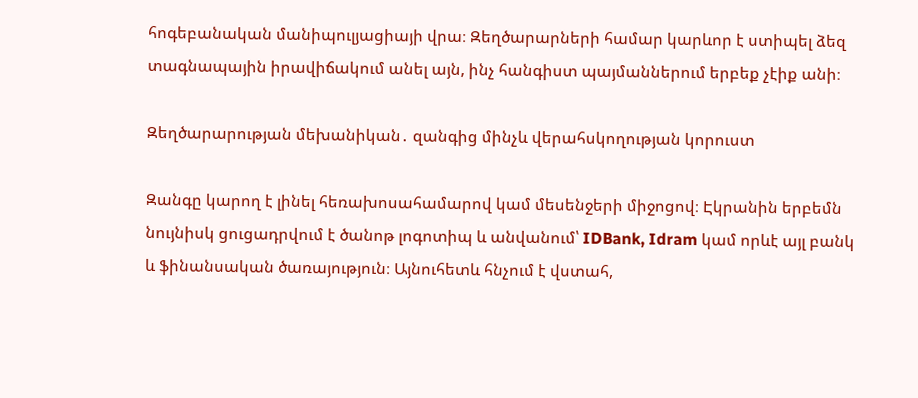հոգեբանական մանիպուլյացիայի վրա։ Զեղծարարների համար կարևոր է ստիպել ձեզ տագնապային իրավիճակում անել այն, ինչ հանգիստ պայմաններում երբեք չէիք անի։

Զեղծարարության մեխանիկան․ զանգից մինչև վերահսկողության կորուստ

Զանգը կարող է լինել հեռախոսահամարով կամ մեսենջերի միջոցով։ Էկրանին երբեմն նույնիսկ ցուցադրվում է ծանոթ լոգոտիպ և անվանում՝ IDBank, Idram կամ որևէ այլ բանկ և ֆինանսական ծառայություն։ Այնուհետև հնչում է վստահ,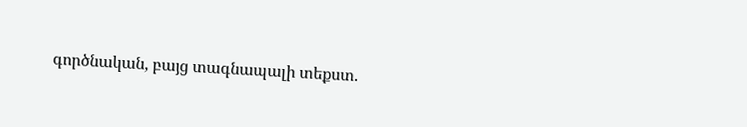գործնական, բայց տագնապալի տեքստ.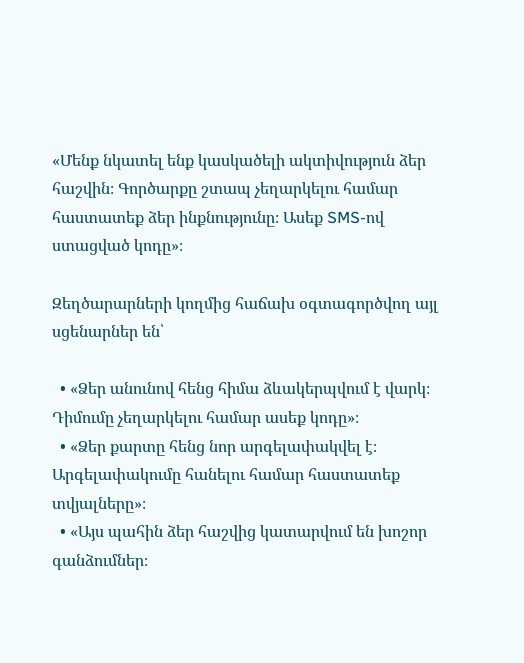«Մենք նկատել ենք կասկածելի ակտիվություն ձեր հաշվին։ Գործարքը շտապ չեղարկելու համար հաստատեք ձեր ինքնությունը։ Ասեք SMS-ով ստացված կոդը»։

Զեղծարարների կողմից հաճախ օգտագործվող այլ սցենարներ են՝

  • «Ձեր անունով հենց հիմա ձևակերպվում է վարկ։ Դիմումը չեղարկելու համար ասեք կոդը»։
  • «Ձեր քարտը հենց նոր արգելափակվել է։ Արգելափակումը հանելու համար հաստատեք տվյալները»։
  • «Այս պահին ձեր հաշվից կատարվում են խոշոր գանձումներ։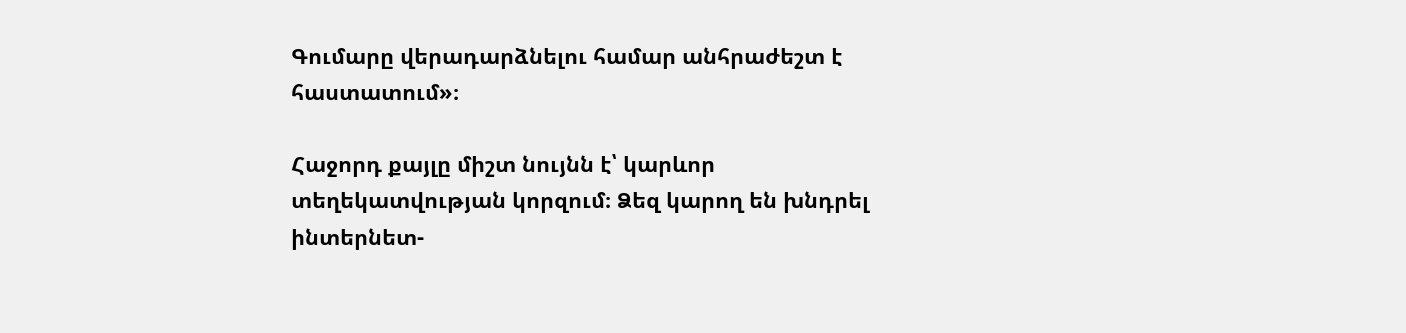Գումարը վերադարձնելու համար անհրաժեշտ է հաստատում»։

Հաջորդ քայլը միշտ նույնն է՝ կարևոր տեղեկատվության կորզում։ Ձեզ կարող են խնդրել ինտերնետ-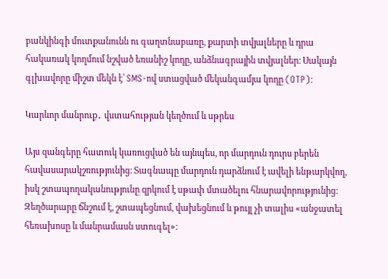բանկինգի մուտքանունն ու գաղտնաբառը, քարտի տվյալները և դրա հակառակ կողմում նշված եռանիշ կոդը, անձնագրային տվյալներ։ Սակայն գլխավորը միշտ մեկն է՝ SMS-ով ստացված մեկանգամյա կոդը (OTP)։

Կարևոր մանրուք․ վստահության կեղծում և սթրես

Այս զանգերը հատուկ կառուցված են այնպես, որ մարդուն դուրս բերեն հավասարակշռությունից։ Տագնապը մարդուն դարձնում է ավելի ենթարկվող, իսկ շտապողականությունը զրկում է սթափ մտածելու հնարավորությունից։ Զեղծարարը ճնշում է, շտապեցնում, վախեցնում և թույլ չի տալիս «անջատել հեռախոսը և մանրամասն ստուգել»։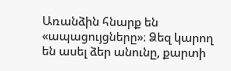Առանձին հնարք են «ապացույցները»։ Ձեզ կարող են ասել ձեր անունը, քարտի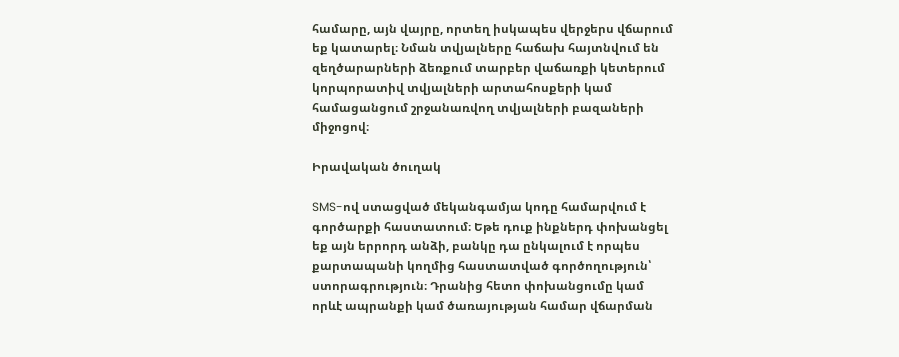համարը, այն վայրը, որտեղ իսկապես վերջերս վճարում եք կատարել։ Նման տվյալները հաճախ հայտնվում են զեղծարարների ձեռքում տարբեր վաճառքի կետերում կորպորատիվ տվյալների արտահոսքերի կամ համացանցում շրջանառվող տվյալների բազաների միջոցով։

Իրավական ծուղակ

SMS-ով ստացված մեկանգամյա կոդը համարվում է գործարքի հաստատում։ Եթե դուք ինքներդ փոխանցել եք այն երրորդ անձի, բանկը դա ընկալում է որպես քարտապանի կողմից հաստատված գործողություն՝ ստորագրություն։ Դրանից հետո փոխանցումը կամ որևէ ապրանքի կամ ծառայության համար վճարման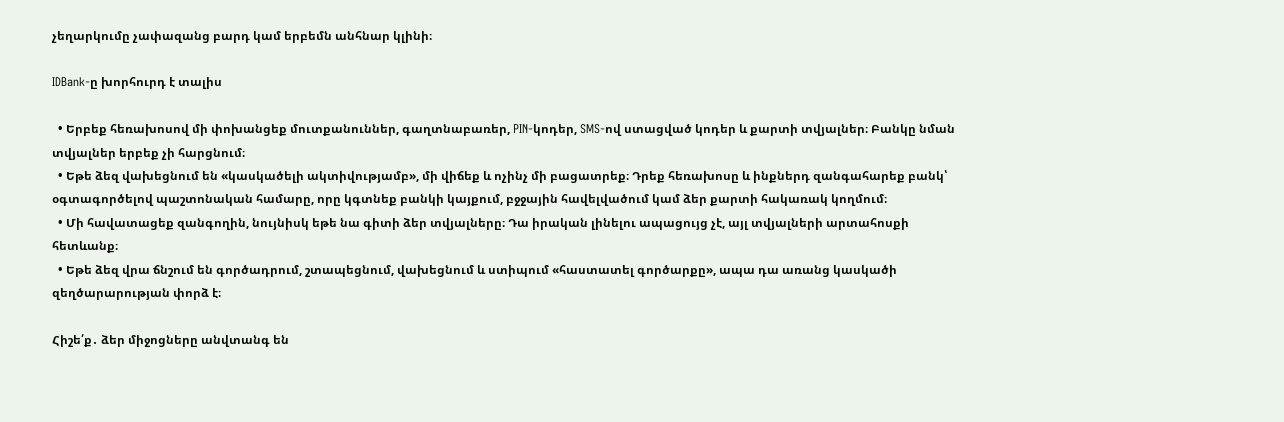չեղարկումը չափազանց բարդ կամ երբեմն անհնար կլինի։

IDBank-ը խորհուրդ է տալիս

  • Երբեք հեռախոսով մի փոխանցեք մուտքանուններ, գաղտնաբառեր, PIN-կոդեր, SMS-ով ստացված կոդեր և քարտի տվյալներ։ Բանկը նման տվյալներ երբեք չի հարցնում։
  • Եթե ձեզ վախեցնում են «կասկածելի ակտիվությամբ», մի վիճեք և ոչինչ մի բացատրեք։ Դրեք հեռախոսը և ինքներդ զանգահարեք բանկ՝ օգտագործելով պաշտոնական համարը, որը կգտնեք բանկի կայքում, բջջային հավելվածում կամ ձեր քարտի հակառակ կողմում։
  • Մի հավատացեք զանգողին, նույնիսկ եթե նա գիտի ձեր տվյալները։ Դա իրական լինելու ապացույց չէ, այլ տվյալների արտահոսքի հետևանք։
  • Եթե ձեզ վրա ճնշում են գործադրում, շտապեցնում, վախեցնում և ստիպում «հաստատել գործարքը», ապա դա առանց կասկածի զեղծարարության փորձ է։

Հիշե՛ք․ ձեր միջոցները անվտանգ են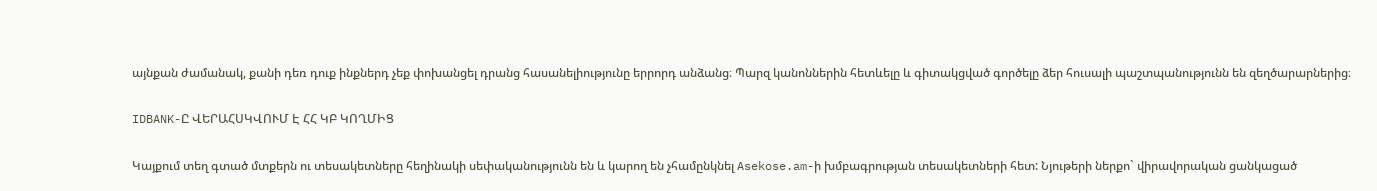այնքան ժամանակ, քանի դեռ դուք ինքներդ չեք փոխանցել դրանց հասանելիությունը երրորդ անձանց։ Պարզ կանոններին հետևելը և գիտակցված գործելը ձեր հուսալի պաշտպանությունն են զեղծարարներից։

IDBANK-Ը ՎԵՐԱՀՍԿՎՈՒՄ Է ՀՀ ԿԲ ԿՈՂՄԻՑ

Կայքում տեղ գտած մտքերն ու տեսակետները հեղինակի սեփականությունն են և կարող են չհամընկնել Asekose.am-ի խմբագրության տեսակետների հետ: Նյութերի ներքո` վիրավորական ցանկացած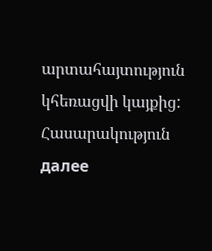արտահայտություն կհեռացվի կայքից:
Հասարակություն далее